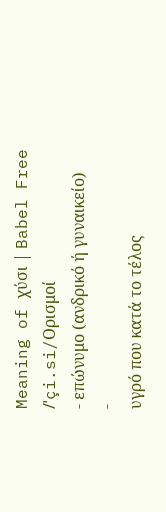Meaning of χύσι | Babel Free
/ˈçi.si/Ορισμοί
- επώνυμο (ανδρικό ή γυναικείο)
-
υγρό που κατά το τέλος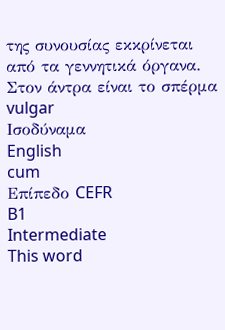της συνουσίας εκκρίνεται από τα γεννητικά όργανα. Στον άντρα είναι το σπέρμα vulgar
Ισοδύναμα
English
cum
Επίπεδο CEFR
B1
Intermediate
This word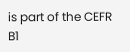is part of the CEFR B1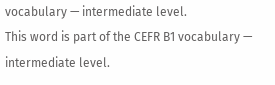vocabulary — intermediate level.
This word is part of the CEFR B1 vocabulary — intermediate level.